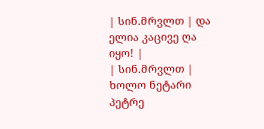| სინ.მრვლთ | და ელია კაცივე ღა იყო! |
| სინ.მრვლთ | ხოლო ნეტარი პეტრე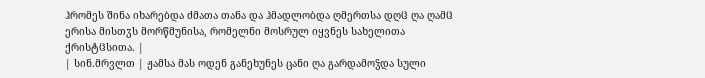ჰრომეს შინა იხარებდა ძმათა თანა და ჰმადლობდა ღმერთსა დღჱ ღა ღამჱ ერისა მისთჳს მორწმუნისა, რომელნი მოსრულ იყვნეს სახელითა ქრისტჱსითა. |
| სინ.მრვლთ | ჟამსა მას ოდენ განეხუნეს ცანი ღა გარდამოჴდა სული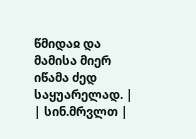წმიდაჲ და მამისა მიერ იწამა ძედ საყუარელად. |
| სინ.მრვლთ |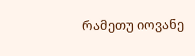რამეთუ იოვანე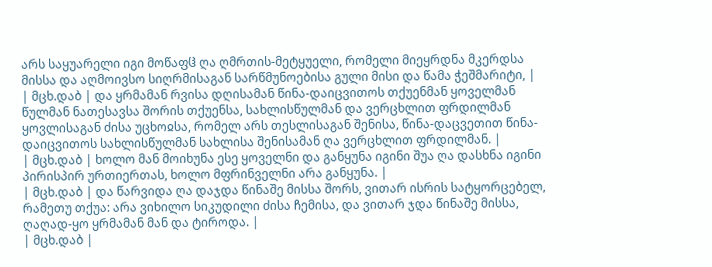არს საყუარელი იგი მოწაფჱ ღა ღმრთის-მეტყუელი, რომელი მიეყრდნა მკერდსა მისსა და აღმოივსო სიღრმისაგან სარწმუნოებისა გული მისი და წამა ჭეშმარიტი, |
| მცხ.დაბ | და ყრმამან რვისა დღისამან წინა-დაიცვითოს თქუენმან ყოველმან წულმან ნათესავსა შორის თქუენსა, სახლისწულმან და ვერცხლით ფრდილმან ყოვლისაგან ძისა უცხოჲსა, რომელ არს თესლისაგან შენისა, წინა-დაცვეთით წინა-დაიცვითოს სახლისწულმან სახლისა შენისამან ღა ვერცხლით ფრდილმან. |
| მცხ.დაბ | ხოლო მან მოიხუნა ესე ყოველნი და განყუნა იგინი შუა ღა დასხნა იგინი პირისპირ ურთიერთას, ხოლო მფრინველნი არა განყუნა. |
| მცხ.დაბ | და წარვიდა ღა დაჯდა წინაშე მისსა შორს, ვითარ ისრის სატყორცებელ, რამეთუ თქუა: არა ვიხილო სიკუდილი ძისა ჩემისა, და ვითარ ჯდა წინაშე მისსა, ღაღად-ყო ყრმამან მან და ტიროდა. |
| მცხ.დაბ |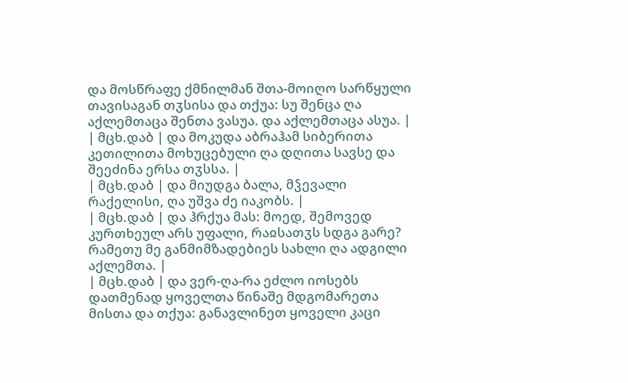და მოსწრაფე ქმნილმან შთა-მოიღო სარწყული თავისაგან თჳსისა და თქუა: სუ შენცა ღა აქლემთაცა შენთა ვასუა. და აქლემთაცა ასუა. |
| მცხ.დაბ | და მოკუდა აბრაჰამ სიბერითა კეთილითა მოხუცებული ღა დღითა სავსე და შეეძინა ერსა თჳსსა. |
| მცხ.დაბ | და მიუდგა ბალა, მჴევალი რაქელისი, ღა უშვა ძე იაკობს. |
| მცხ.დაბ | და ჰრქუა მას: მოედ, შემოვედ კურთხეულ არს უფალი, რაჲსათჳს სდგა გარე? რამეთუ მე განმიმზადებიეს სახლი ღა ადგილი აქლემთა. |
| მცხ.დაბ | და ვერ-ღა-რა ეძლო იოსებს დათმენად ყოველთა წინაშე მდგომარეთა მისთა და თქუა: განავლინეთ ყოველი კაცი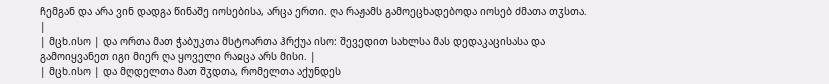ჩემგან და არა ვინ დადგა წინაშე იოსებისა, არცა ერთი. ღა რაჟამს გამოეცხადებოდა იოსებ ძმათა თჳსთა. |
| მცხ.ისო | და ორთა მათ ჭაბუკთა მსტოართა ჰრქუა ისო: შევედით სახლსა მას დედაკაცისასა და გამოიყვანეთ იგი მიერ ღა ყოველი რაჲცა არს მისი. |
| მცხ.ისო | და მღდელთა მათ შჳდთა, რომელთა აქუნდეს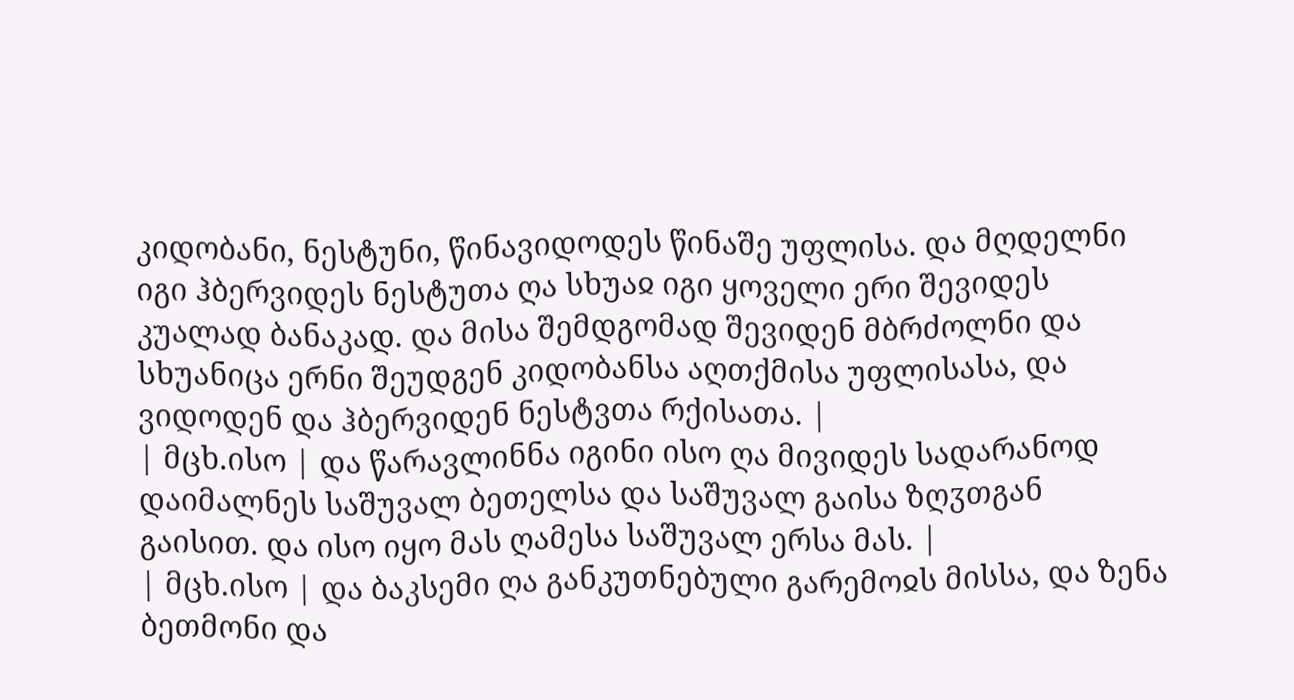კიდობანი, ნესტუნი, წინავიდოდეს წინაშე უფლისა. და მღდელნი იგი ჰბერვიდეს ნესტუთა ღა სხუაჲ იგი ყოველი ერი შევიდეს კუალად ბანაკად. და მისა შემდგომად შევიდენ მბრძოლნი და სხუანიცა ერნი შეუდგენ კიდობანსა აღთქმისა უფლისასა, და ვიდოდენ და ჰბერვიდენ ნესტვთა რქისათა. |
| მცხ.ისო | და წარავლინნა იგინი ისო ღა მივიდეს სადარანოდ დაიმალნეს საშუვალ ბეთელსა და საშუვალ გაისა ზღჳთგან გაისით. და ისო იყო მას ღამესა საშუვალ ერსა მას. |
| მცხ.ისო | და ბაკსემი ღა განკუთნებული გარემოჲს მისსა, და ზენა ბეთმონი და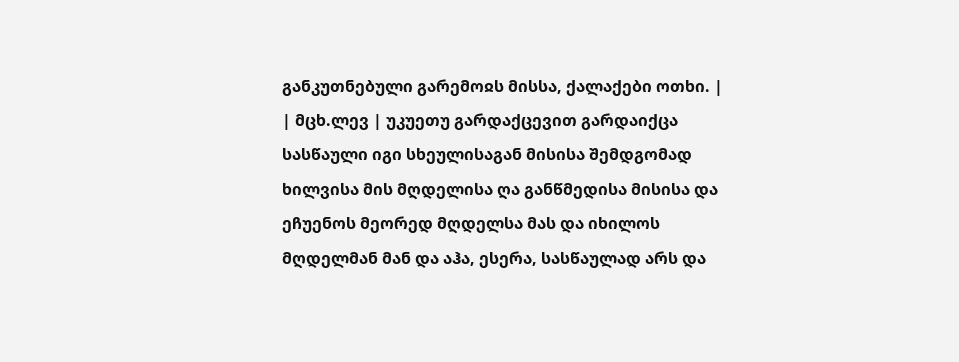განკუთნებული გარემოჲს მისსა, ქალაქები ოთხი. |
| მცხ.ლევ | უკუეთუ გარდაქცევით გარდაიქცა სასწაული იგი სხეულისაგან მისისა შემდგომად ხილვისა მის მღდელისა ღა განწმედისა მისისა და ეჩუენოს მეორედ მღდელსა მას და იხილოს მღდელმან მან და აჰა, ესერა, სასწაულად არს და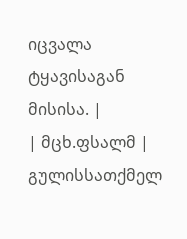იცვალა ტყავისაგან მისისა. |
| მცხ.ფსალმ | გულისსათქმელ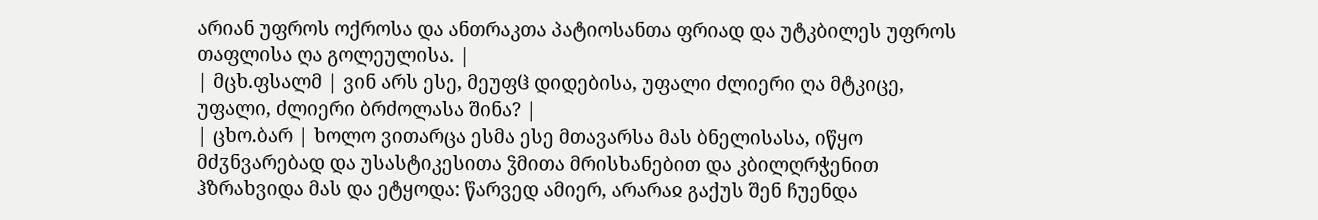არიან უფროს ოქროსა და ანთრაკთა პატიოსანთა ფრიად და უტკბილეს უფროს თაფლისა ღა გოლეულისა. |
| მცხ.ფსალმ | ვინ არს ესე, მეუფჱ დიდებისა, უფალი ძლიერი ღა მტკიცე, უფალი, ძლიერი ბრძოლასა შინა? |
| ცხო.ბარ | ხოლო ვითარცა ესმა ესე მთავარსა მას ბნელისასა, იწყო მძჳნვარებად და უსასტიკესითა ჴმითა მრისხანებით და კბილღრჭენით ჰზრახვიდა მას და ეტყოდა: წარვედ ამიერ, არარაჲ გაქუს შენ ჩუენდა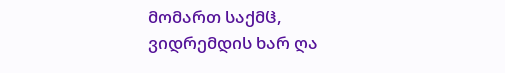მომართ საქმჱ, ვიდრემდის ხარ ღა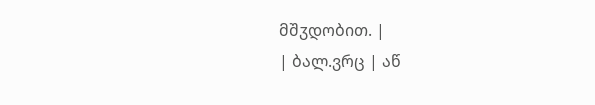მშჳდობით. |
| ბალ.ვრც | აწ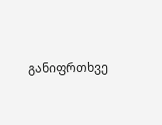განიფრთხვე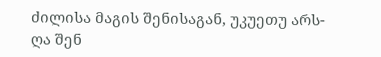ძილისა მაგის შენისაგან, უკუეთუ არს- ღა შენ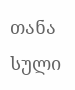თანა სული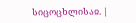სიცოცხლისაჲ. |